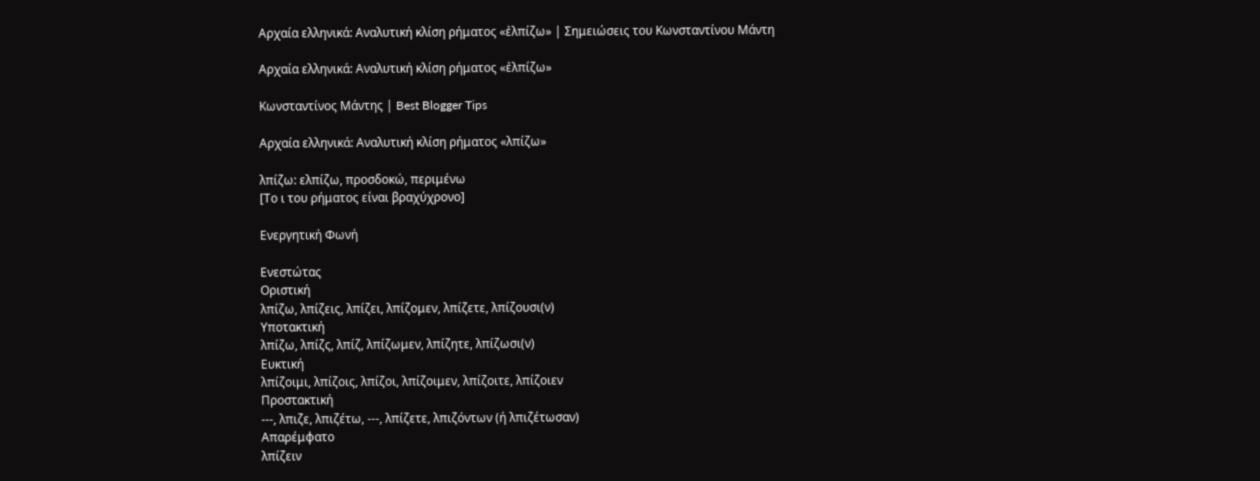Αρχαία ελληνικά: Αναλυτική κλίση ρήματος «ἐλπίζω» | Σημειώσεις του Κωνσταντίνου Μάντη

Αρχαία ελληνικά: Αναλυτική κλίση ρήματος «ἐλπίζω»

Κωνσταντίνος Μάντης | Best Blogger Tips

Αρχαία ελληνικά: Αναλυτική κλίση ρήματος «λπίζω»

λπίζω: ελπίζω, προσδοκώ, περιμένω
[Το ι του ρήματος είναι βραχύχρονο]

Ενεργητική Φωνή

Ενεστώτας
Οριστική
λπίζω, λπίζεις, λπίζει, λπίζομεν, λπίζετε, λπίζουσι(ν)
Υποτακτική
λπίζω, λπίζς, λπίζ, λπίζωμεν, λπίζητε, λπίζωσι(ν)
Ευκτική
λπίζοιμι, λπίζοις, λπίζοι, λπίζοιμεν, λπίζοιτε, λπίζοιεν
Προστακτική
---, λπιζε, λπιζέτω, ---, λπίζετε, λπιζόντων (ή λπιζέτωσαν)
Απαρέμφατο
λπίζειν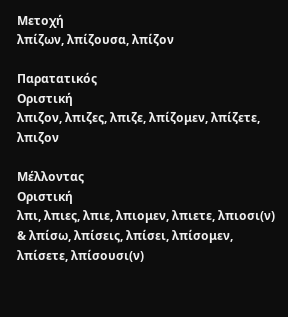Μετοχή
λπίζων, λπίζουσα, λπίζον

Παρατατικός
Οριστική
λπιζον, λπιζες, λπιζε, λπίζομεν, λπίζετε, λπιζον

Μέλλοντας
Οριστική
λπι, λπιες, λπιε, λπιομεν, λπιετε, λπιοσι(ν)
& λπίσω, λπίσεις, λπίσει, λπίσομεν, λπίσετε, λπίσουσι(ν)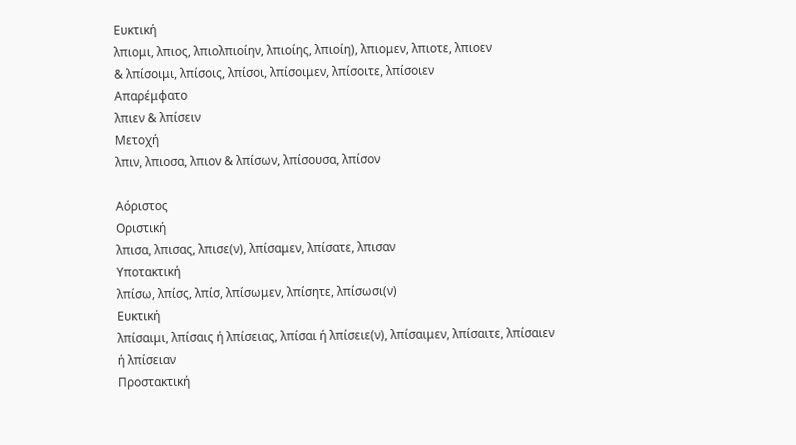Ευκτική
λπιομι, λπιος, λπιολπιοίην, λπιοίης, λπιοίη), λπιομεν, λπιοτε, λπιοεν
& λπίσοιμι, λπίσοις, λπίσοι, λπίσοιμεν, λπίσοιτε, λπίσοιεν
Απαρέμφατο
λπιεν & λπίσειν
Μετοχή
λπιν, λπιοσα, λπιον & λπίσων, λπίσουσα, λπίσον

Αόριστος
Οριστική
λπισα, λπισας, λπισε(ν), λπίσαμεν, λπίσατε, λπισαν
Υποτακτική
λπίσω, λπίσς, λπίσ, λπίσωμεν, λπίσητε, λπίσωσι(ν)
Ευκτική
λπίσαιμι, λπίσαις ή λπίσειας, λπίσαι ή λπίσειε(ν), λπίσαιμεν, λπίσαιτε, λπίσαιεν ή λπίσειαν
Προστακτική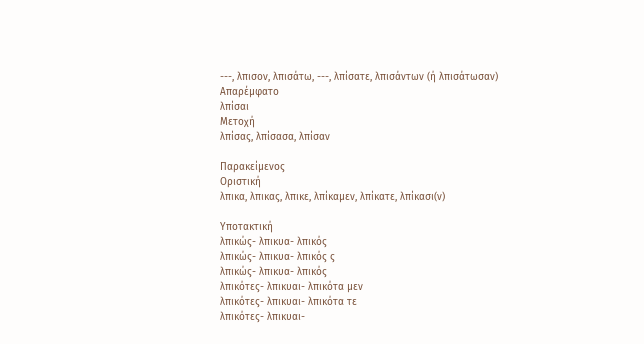---, λπισον, λπισάτω, ---, λπίσατε, λπισάντων (ή λπισάτωσαν)
Απαρέμφατο
λπίσαι
Μετοχή
λπίσας, λπίσασα, λπίσαν

Παρακείμενος
Οριστική
λπικα, λπικας, λπικε, λπίκαμεν, λπίκατε, λπίκασι(ν)

Υποτακτική
λπικώς- λπικυα- λπικός
λπικώς- λπικυα- λπικός ς
λπικώς- λπικυα- λπικός
λπικότες- λπικυαι- λπικότα μεν
λπικότες- λπικυαι- λπικότα τε
λπικότες- λπικυαι-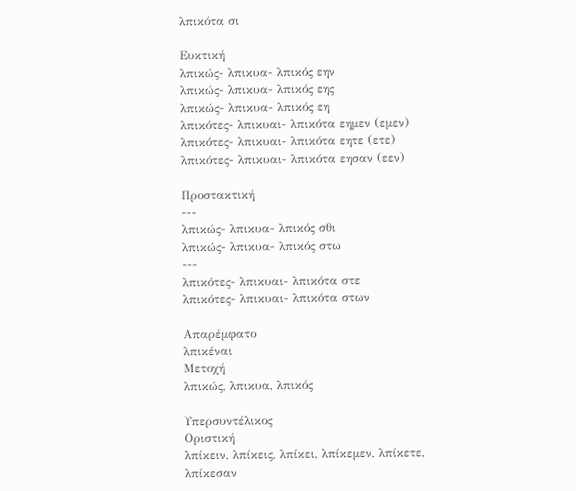λπικότα σι

Ευκτική
λπικώς- λπικυα- λπικός εην
λπικώς- λπικυα- λπικός εης
λπικώς- λπικυα- λπικός εη
λπικότες- λπικυαι- λπικότα εημεν (εμεν)
λπικότες- λπικυαι- λπικότα εητε (ετε)
λπικότες- λπικυαι- λπικότα εησαν (εεν)

Προστακτική
---
λπικώς- λπικυα- λπικός σθι
λπικώς- λπικυα- λπικός στω
---
λπικότες- λπικυαι- λπικότα στε
λπικότες- λπικυαι- λπικότα στων

Απαρέμφατο
λπικέναι
Μετοχή
λπικώς, λπικυα, λπικός

Υπερσυντέλικος
Οριστική
λπίκειν, λπίκεις, λπίκει, λπίκεμεν, λπίκετε, λπίκεσαν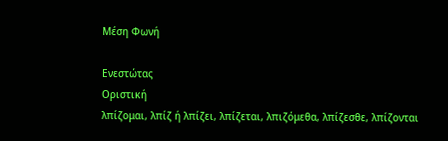Μέση Φωνή

Ενεστώτας
Οριστική
λπίζομαι, λπίζ ή λπίζει, λπίζεται, λπιζόμεθα, λπίζεσθε, λπίζονται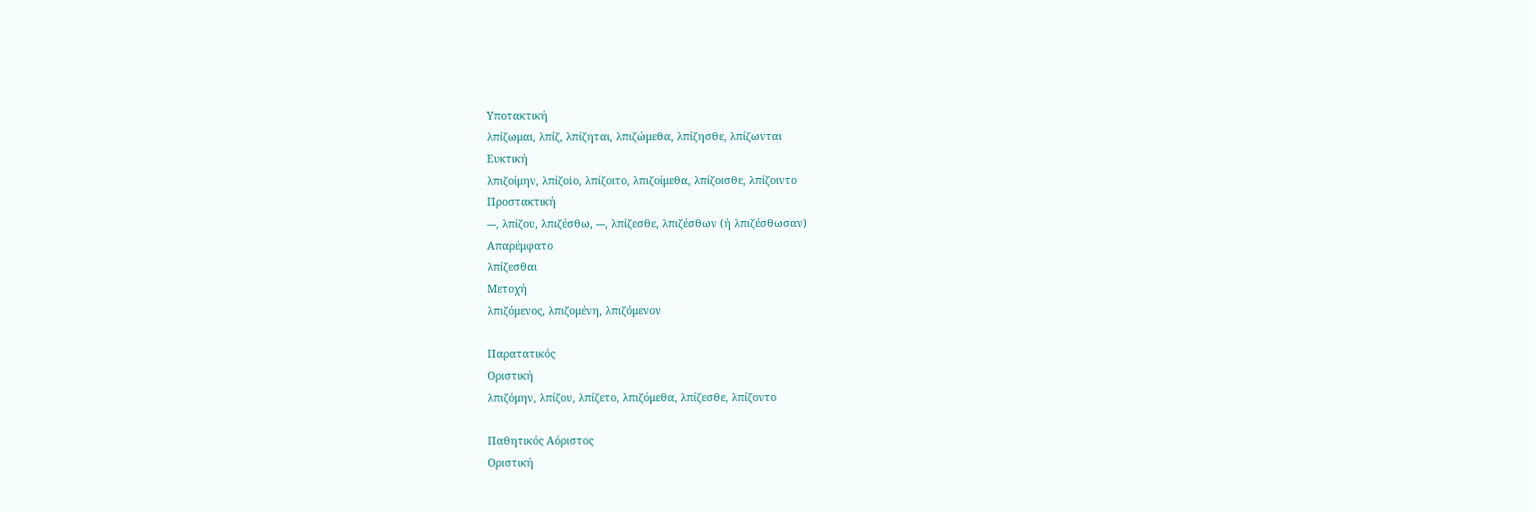Υποτακτική
λπίζωμαι, λπίζ, λπίζηται, λπιζώμεθα, λπίζησθε, λπίζωνται
Ευκτική
λπιζοίμην, λπίζοio, λπίζοιτο, λπιζοίμεθα, λπίζοισθε, λπίζοιντο
Προστακτική
---, λπίζου, λπιζέσθω, ---, λπίζεσθε, λπιζέσθων (ή λπιζέσθωσαν)
Απαρέμφατο
λπίζεσθαι
Μετοχή
λπιζόμενος, λπιζομένη, λπιζόμενον

Παρατατικός
Οριστική
λπιζόμην, λπίζου, λπίζετο, λπιζόμεθα, λπίζεσθε, λπίζοντο

Παθητικός Αόριστος
Οριστική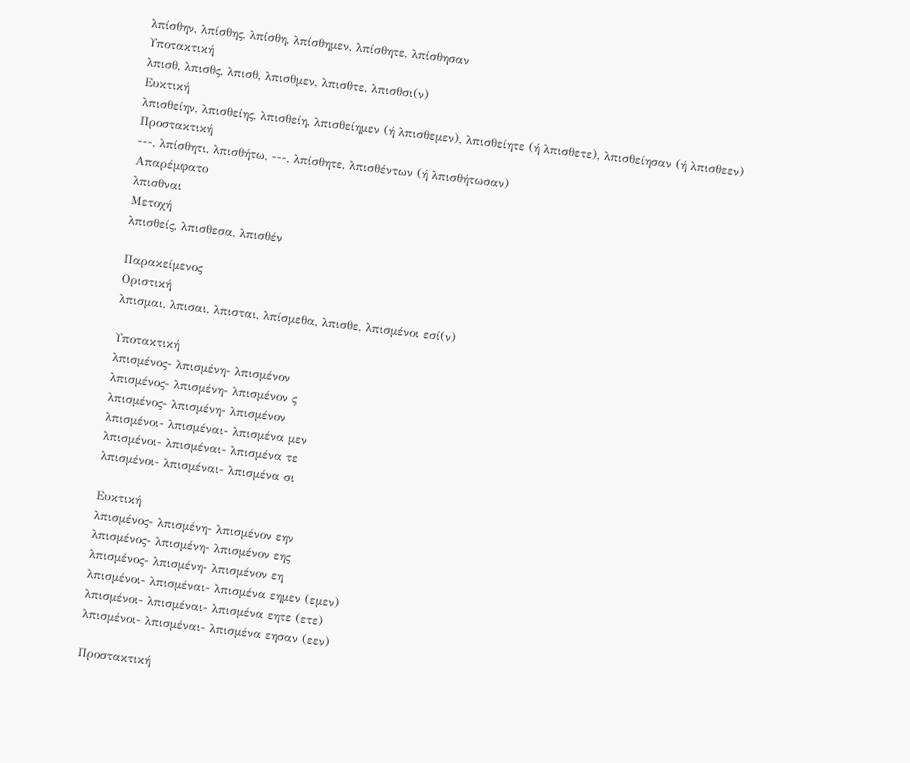λπίσθην, λπίσθης, λπίσθη, λπίσθημεν, λπίσθητε, λπίσθησαν
Υποτακτική
λπισθ, λπισθς, λπισθ, λπισθμεν, λπισθτε, λπισθσι(ν)
Ευκτική
λπισθείην, λπισθείης, λπισθείη, λπισθείημεν (ή λπισθεμεν), λπισθείητε (ή λπισθετε), λπισθείησαν (ή λπισθεεν)
Προστακτική
---, λπίσθητι, λπισθήτω, ---, λπίσθητε, λπισθέντων (ή λπισθήτωσαν)
Απαρέμφατο
λπισθναι
Μετοχή
λπισθείς, λπισθεσα, λπισθέν

Παρακείμενος
Οριστική
λπισμαι, λπισαι, λπισται, λπίσμεθα, λπισθε, λπισμένοι εσί(ν)

Υποτακτική
λπισμένος- λπισμένη- λπισμένον
λπισμένος- λπισμένη- λπισμένον ς
λπισμένος- λπισμένη- λπισμένον
λπισμένοι- λπισμέναι- λπισμένα μεν
λπισμένοι- λπισμέναι- λπισμένα τε
λπισμένοι- λπισμέναι- λπισμένα σι

Ευκτική
λπισμένος- λπισμένη- λπισμένον εην
λπισμένος- λπισμένη- λπισμένον εης
λπισμένος- λπισμένη- λπισμένον εη
λπισμένοι- λπισμέναι- λπισμένα εημεν (εμεν)
λπισμένοι- λπισμέναι- λπισμένα εητε (ετε)
λπισμένοι- λπισμέναι- λπισμένα εησαν (εεν)

Προστακτική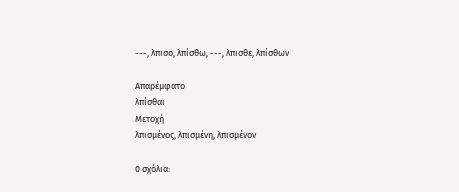---, λπισο, λπίσθω, ---, λπισθε, λπίσθων

Απαρέμφατο
λπίσθαι
Μετοχή
λπισμένος, λπισμένη, λπισμένον

0 σχόλια: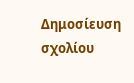Δημοσίευση σχολίου